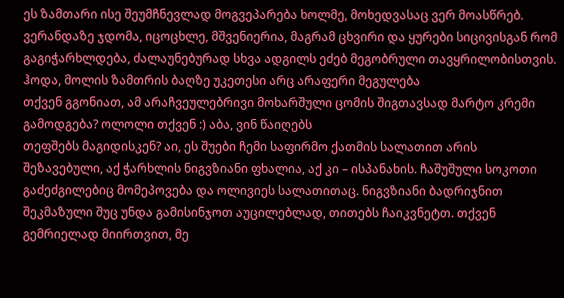ეს ზამთარი ისე შეუმჩნევლად მოგვეპარება ხოლმე, მოხედვასაც ვერ მოასწრებ. ვერანდაზე ჯდომა, იცოცხლე, მშვენიერია, მაგრამ ცხვირი და ყურები სიცივისგან რომ გაგიჭარხლდება, ძალაუნებურად სხვა ადგილს ეძებ მეგობრული თავყრილობისთვის. ჰოდა, მოლის ზამთრის ბაღზე უკეთესი არც არაფერი მეგულება
თქვენ გგონიათ, ამ არაჩვეულებრივი მოხარშული ცომის შიგთავსად მარტო კრემი გამოდგება? ოლოლი თქვენ :) აბა, ვინ წაიღებს
თეფშებს მაგიდისკენ? აი, ეს შუები ჩემი საფირმო ქათმის სალათით არის შეზავებული, აქ ჭარხლის ნიგვზიანი ფხალია, აქ კი – ისპანახის. ჩაშუშული სოკოთი გაძეძგილებიც მომეპოვება და ოლივიეს სალათითაც. ნიგვზიანი ბადრიჯნით შეკმაზული შუც უნდა გამისინჯოთ აუცილებლად, თითებს ჩაიკვნეტთ. თქვენ გემრიელად მიირთვით, მე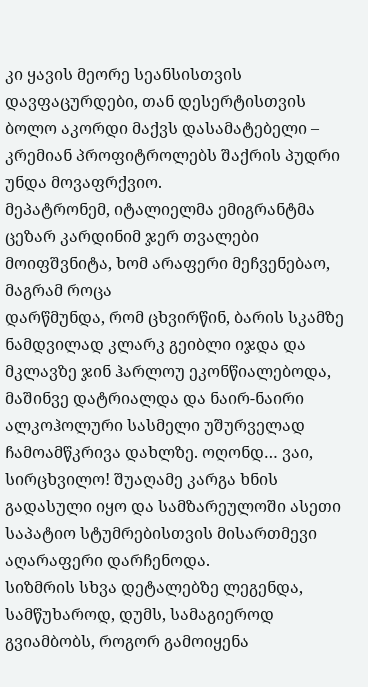კი ყავის მეორე სეანსისთვის დავფაცურდები, თან დესერტისთვის ბოლო აკორდი მაქვს დასამატებელი – კრემიან პროფიტროლებს შაქრის პუდრი უნდა მოვაფრქვიო.
მეპატრონემ, იტალიელმა ემიგრანტმა ცეზარ კარდინიმ ჯერ თვალები მოიფშვნიტა, ხომ არაფერი მეჩვენებაო, მაგრამ როცა
დარწმუნდა, რომ ცხვირწინ, ბარის სკამზე ნამდვილად კლარკ გეიბლი იჯდა და მკლავზე ჯინ ჰარლოუ ეკონწიალებოდა, მაშინვე დატრიალდა და ნაირ-ნაირი ალკოჰოლური სასმელი უშურველად ჩამოამწკრივა დახლზე. ოღონდ… ვაი, სირცხვილო! შუაღამე კარგა ხნის გადასული იყო და სამზარეულოში ასეთი საპატიო სტუმრებისთვის მისართმევი აღარაფერი დარჩენოდა.
სიზმრის სხვა დეტალებზე ლეგენდა, სამწუხაროდ, დუმს, სამაგიეროდ გვიამბობს, როგორ გამოიყენა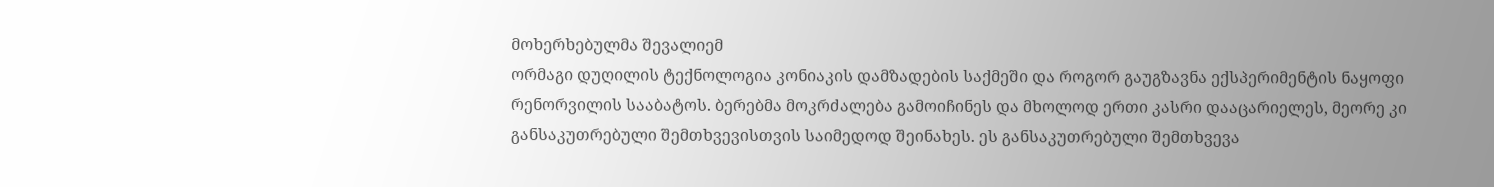მოხერხებულმა შევალიემ
ორმაგი დუღილის ტექნოლოგია კონიაკის დამზადების საქმეში და როგორ გაუგზავნა ექსპერიმენტის ნაყოფი რენორვილის სააბატოს. ბერებმა მოკრძალება გამოიჩინეს და მხოლოდ ერთი კასრი დააცარიელეს, მეორე კი განსაკუთრებული შემთხვევისთვის საიმედოდ შეინახეს. ეს განსაკუთრებული შემთხვევა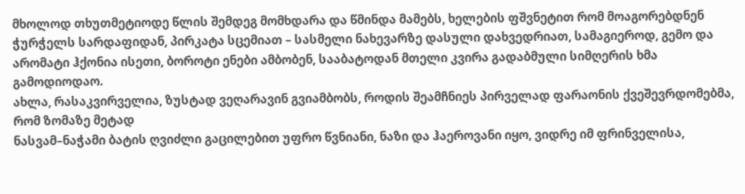მხოლოდ თხუთმეტიოდე წლის შემდეგ მომხდარა და წმინდა მამებს, ხელების ფშვნეტით რომ მოაგორებდნენ ჭურჭელს სარდაფიდან, პირკატა სცემიათ – სასმელი ნახევარზე დასული დახვედრიათ, სამაგიეროდ, გემო და არომატი ჰქონია ისეთი, ბოროტი ენები ამბობენ, სააბატოდან მთელი კვირა გადაბმული სიმღერის ხმა გამოდიოდაო.
ახლა, რასაკვირველია, ზუსტად ვეღარავინ გვიამბობს, როდის შეამჩნიეს პირველად ფარაონის ქვეშევრდომებმა, რომ ზომაზე მეტად
ნასვამ–ნაჭამი ბატის ღვიძლი გაცილებით უფრო წვნიანი, ნაზი და ჰაეროვანი იყო, ვიდრე იმ ფრინველისა,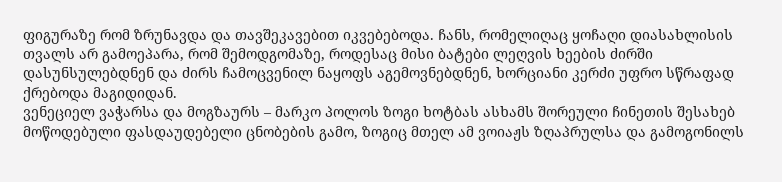ფიგურაზე რომ ზრუნავდა და თავშეკავებით იკვებებოდა. ჩანს, რომელიღაც ყოჩაღი დიასახლისის თვალს არ გამოეპარა, რომ შემოდგომაზე, როდესაც მისი ბატები ლეღვის ხეების ძირში დასუნსულებდნენ და ძირს ჩამოცვენილ ნაყოფს აგემოვნებდნენ, ხორციანი კერძი უფრო სწრაფად ქრებოდა მაგიდიდან.
ვენეციელ ვაჭარსა და მოგზაურს – მარკო პოლოს ზოგი ხოტბას ასხამს შორეული ჩინეთის შესახებ
მოწოდებული ფასდაუდებელი ცნობების გამო, ზოგიც მთელ ამ ვოიაჟს ზღაპრულსა და გამოგონილს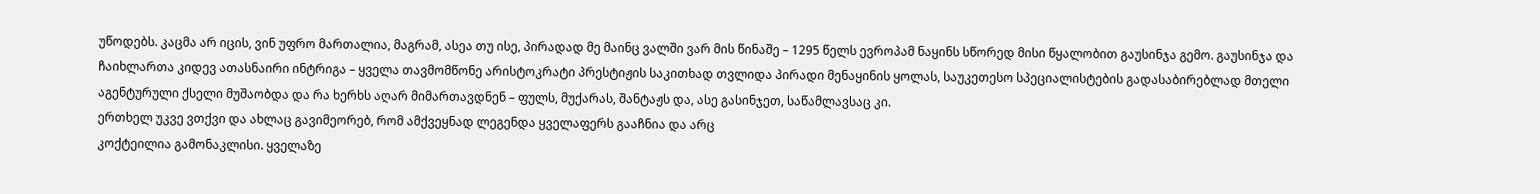უწოდებს. კაცმა არ იცის, ვინ უფრო მართალია, მაგრამ, ასეა თუ ისე, პირადად მე მაინც ვალში ვარ მის წინაშე – 1295 წელს ევროპამ ნაყინს სწორედ მისი წყალობით გაუსინჯა გემო. გაუსინჯა და ჩაიხლართა კიდევ ათასნაირი ინტრიგა – ყველა თავმომწონე არისტოკრატი პრესტიჟის საკითხად თვლიდა პირადი მენაყინის ყოლას, საუკეთესო სპეციალისტების გადასაბირებლად მთელი აგენტურული ქსელი მუშაობდა და რა ხერხს აღარ მიმართავდნენ – ფულს, მუქარას, შანტაჟს და, ასე გასინჯეთ, საწამლავსაც კი.
ერთხელ უკვე ვთქვი და ახლაც გავიმეორებ, რომ ამქვეყნად ლეგენდა ყველაფერს გააჩნია და არც
კოქტეილია გამონაკლისი. ყველაზე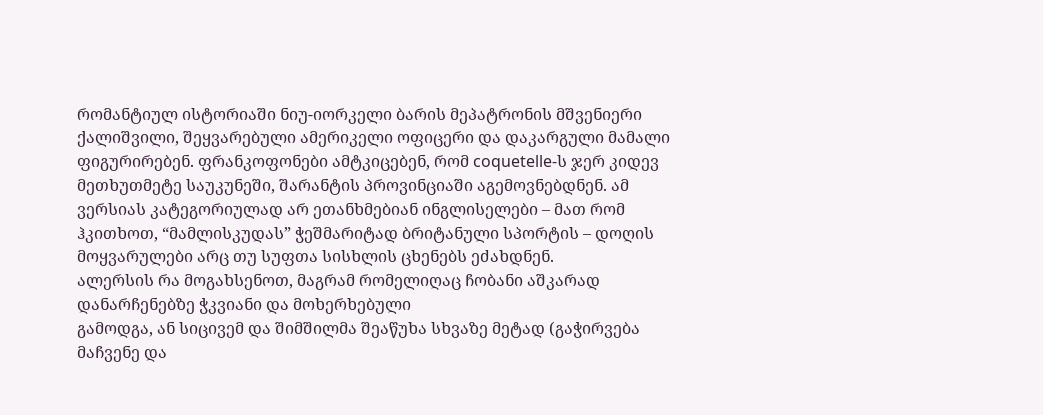რომანტიულ ისტორიაში ნიუ-იორკელი ბარის მეპატრონის მშვენიერი ქალიშვილი, შეყვარებული ამერიკელი ოფიცერი და დაკარგული მამალი ფიგურირებენ. ფრანკოფონები ამტკიცებენ, რომ coquetelle-ს ჯერ კიდევ მეთხუთმეტე საუკუნეში, შარანტის პროვინციაში აგემოვნებდნენ. ამ ვერსიას კატეგორიულად არ ეთანხმებიან ინგლისელები – მათ რომ ჰკითხოთ, “მამლისკუდას” ჭეშმარიტად ბრიტანული სპორტის – დოღის მოყვარულები არც თუ სუფთა სისხლის ცხენებს ეძახდნენ.
ალერსის რა მოგახსენოთ, მაგრამ რომელიღაც ჩობანი აშკარად დანარჩენებზე ჭკვიანი და მოხერხებული
გამოდგა, ან სიცივემ და შიმშილმა შეაწუხა სხვაზე მეტად (გაჭირვება მაჩვენე და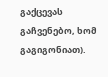გაქცევას გაჩვენებო, ხომ გაგიგონიათ).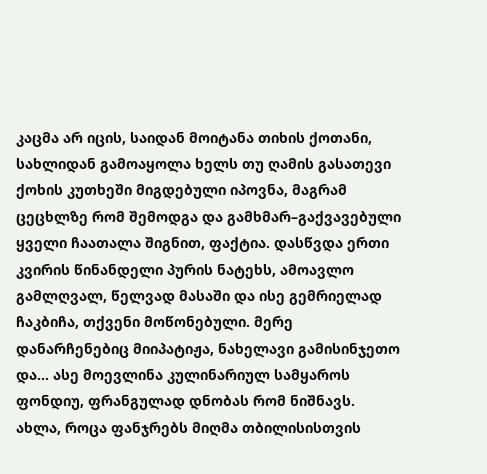კაცმა არ იცის, საიდან მოიტანა თიხის ქოთანი, სახლიდან გამოაყოლა ხელს თუ ღამის გასათევი ქოხის კუთხეში მიგდებული იპოვნა, მაგრამ ცეცხლზე რომ შემოდგა და გამხმარ–გაქვავებული ყველი ჩაათალა შიგნით, ფაქტია. დასწვდა ერთი კვირის წინანდელი პურის ნატეხს, ამოავლო გამლღვალ, წელვად მასაში და ისე გემრიელად ჩაკბიჩა, თქვენი მოწონებული. მერე დანარჩენებიც მიიპატიჟა, ნახელავი გამისინჯეთო და… ასე მოევლინა კულინარიულ სამყაროს ფონდიუ, ფრანგულად დნობას რომ ნიშნავს.
ახლა, როცა ფანჯრებს მიღმა თბილისისთვის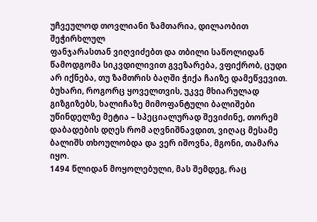უჩვეულოდ თოვლიანი ზამთარია, დილაობით შეჭირხლულ
ფანჯარასთან ვიღვიძებთ და თბილი საწოლიდან წამოდგომა სიკვდილივით გვეზარება, ვფიქრობ, ცუდი არ იქნება, თუ ზამთრის ბაღში ჭიქა ჩაიზე დამეწვევით. ბუხარი, როგორც ყოველთვის, უკვე მხიარულად გიზგიზებს, ხალიჩაზე მიმოფანტული ბალიშები უწინდელზე მეტია – სპეციალურად შევიძინე, თორემ დაბადების დღეს რომ აღვნიშნავდით, ვიღაც მესამე ბალიშს თხოულობდა და ვერ იშოვნა, მგონი, თამარა იყო.
1494 წლიდან მოყოლებული, მას შემდეგ, რაც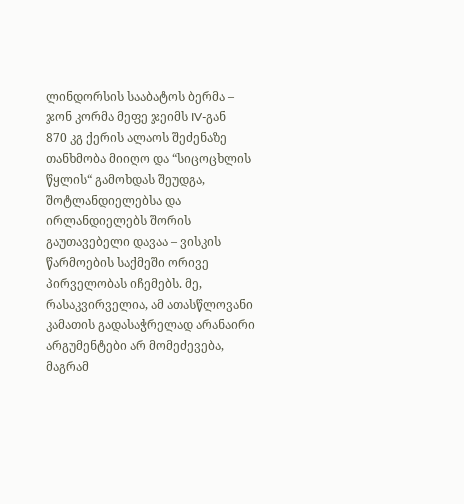ლინდორსის სააბატოს ბერმა – ჯონ კორმა მეფე ჯეიმს IV-გან
870 კგ ქერის ალაოს შეძენაზე თანხმობა მიიღო და “სიცოცხლის წყლის“ გამოხდას შეუდგა, შოტლანდიელებსა და ირლანდიელებს შორის გაუთავებელი დავაა – ვისკის წარმოების საქმეში ორივე პირველობას იჩემებს. მე, რასაკვირველია, ამ ათასწლოვანი კამათის გადასაჭრელად არანაირი არგუმენტები არ მომეძევება, მაგრამ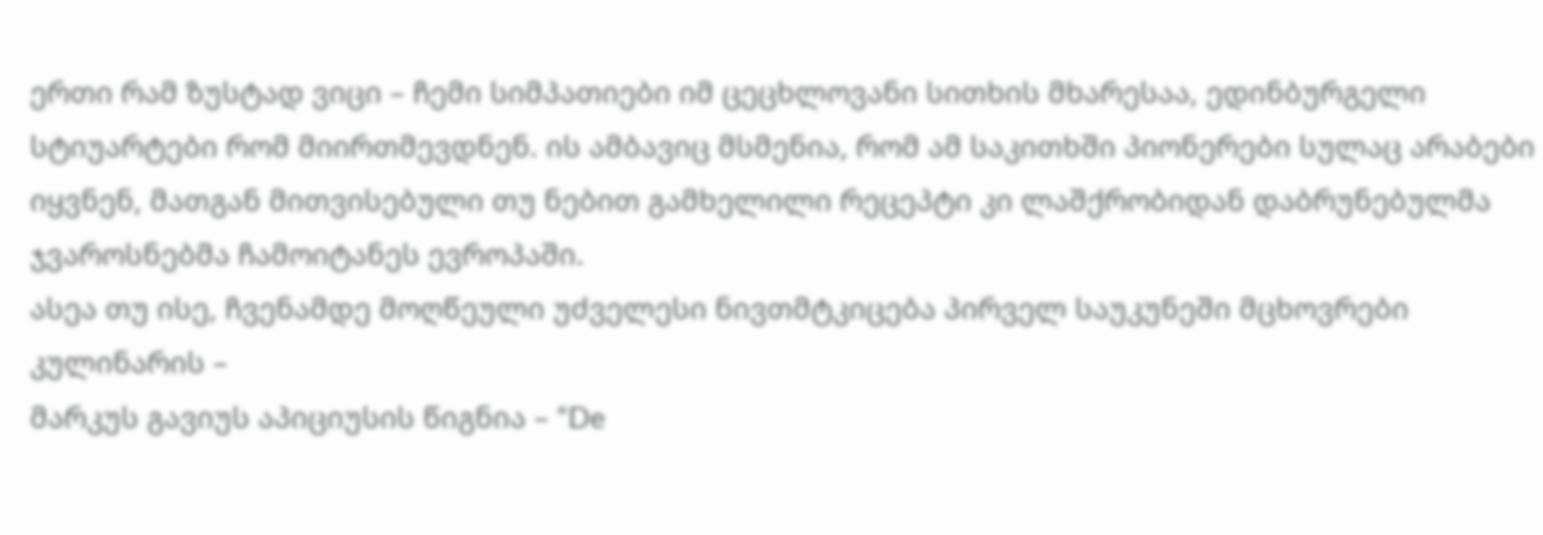ერთი რამ ზუსტად ვიცი – ჩემი სიმპათიები იმ ცეცხლოვანი სითხის მხარესაა, ედინბურგელი სტიუარტები რომ მიირთმევდნენ. ის ამბავიც მსმენია, რომ ამ საკითხში პიონერები სულაც არაბები იყვნენ, მათგან მითვისებული თუ ნებით გამხელილი რეცეპტი კი ლაშქრობიდან დაბრუნებულმა ჯვაროსნებმა ჩამოიტანეს ევროპაში.
ასეა თუ ისე, ჩვენამდე მოღწეული უძველესი ნივთმტკიცება პირველ საუკუნეში მცხოვრები კულინარის –
მარკუს გავიუს აპიციუსის წიგნია – “De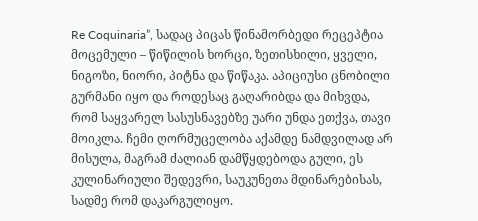Re Coquinaria”, სადაც პიცას წინამორბედი რეცეპტია მოცემული – წიწილის ხორცი, ზეთისხილი, ყველი, ნიგოზი, ნიორი, პიტნა და წიწაკა. აპიციუსი ცნობილი გურმანი იყო და როდესაც გაღარიბდა და მიხვდა, რომ საყვარელ სასუსნავებზე უარი უნდა ეთქვა, თავი მოიკლა. ჩემი ღორმუცელობა აქამდე ნამდვილად არ მისულა, მაგრამ ძალიან დამწყდებოდა გული, ეს კულინარიული შედევრი, საუკუნეთა მდინარებისას, სადმე რომ დაკარგულიყო.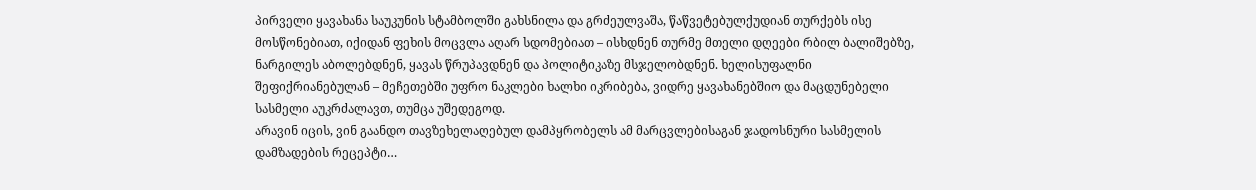პირველი ყავახანა საუკუნის სტამბოლში გახსნილა და გრძეულვაშა, წაწვეტებულქუდიან თურქებს ისე
მოსწონებიათ, იქიდან ფეხის მოცვლა აღარ სდომებიათ – ისხდნენ თურმე მთელი დღეები რბილ ბალიშებზე, ნარგილეს აბოლებდნენ, ყავას წრუპავდნენ და პოლიტიკაზე მსჯელობდნენ. ხელისუფალნი შეფიქრიანებულან – მეჩეთებში უფრო ნაკლები ხალხი იკრიბება, ვიდრე ყავახანებშიო და მაცდუნებელი სასმელი აუკრძალავთ, თუმცა უშედეგოდ.
არავინ იცის, ვინ გაანდო თავზეხელაღებულ დამპყრობელს ამ მარცვლებისაგან ჯადოსნური სასმელის
დამზადების რეცეპტი…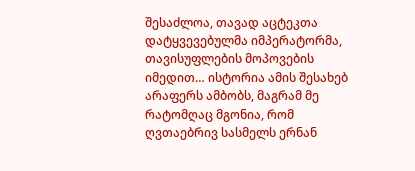შესაძლოა, თავად აცტეკთა დატყვევებულმა იმპერატორმა, თავისუფლების მოპოვების იმედით… ისტორია ამის შესახებ არაფერს ამბობს, მაგრამ მე რატომღაც მგონია, რომ ღვთაებრივ სასმელს ერნან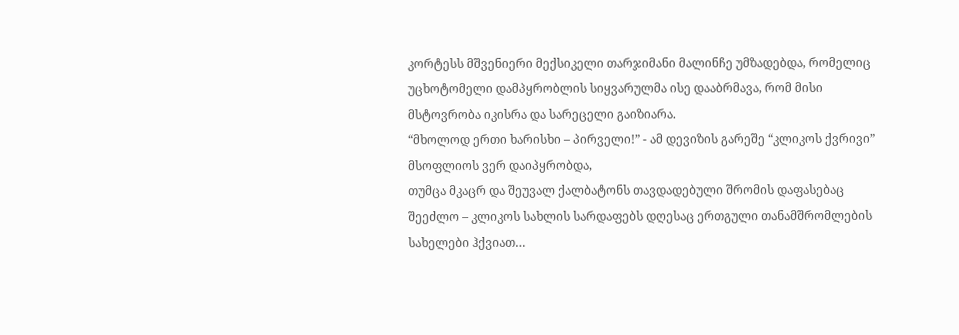კორტესს მშვენიერი მექსიკელი თარჯიმანი მალინჩე უმზადებდა, რომელიც უცხოტომელი დამპყრობლის სიყვარულმა ისე დააბრმავა, რომ მისი მსტოვრობა იკისრა და სარეცელი გაიზიარა.
“მხოლოდ ერთი ხარისხი – პირველი!” - ამ დევიზის გარეშე “კლიკოს ქვრივი” მსოფლიოს ვერ დაიპყრობდა,
თუმცა მკაცრ და შეუვალ ქალბატონს თავდადებული შრომის დაფასებაც შეეძლო – კლიკოს სახლის სარდაფებს დღესაც ერთგული თანამშრომლების სახელები ჰქვიათ…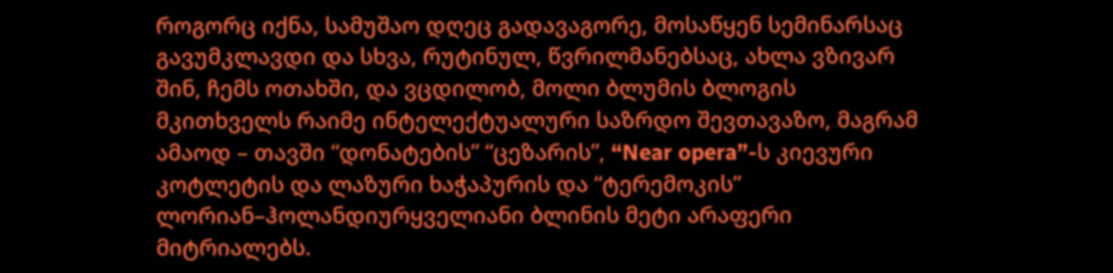როგორც იქნა, სამუშაო დღეც გადავაგორე, მოსაწყენ სემინარსაც
გავუმკლავდი და სხვა, რუტინულ, წვრილმანებსაც, ახლა ვზივარ შინ, ჩემს ოთახში, და ვცდილობ, მოლი ბლუმის ბლოგის მკითხველს რაიმე ინტელექტუალური საზრდო შევთავაზო, მაგრამ ამაოდ – თავში “დონატების” “ცეზარის”, “Near opera”-ს კიევური კოტლეტის და ლაზური ხაჭაპურის და “ტერემოკის” ლორიან–ჰოლანდიურყველიანი ბლინის მეტი არაფერი მიტრიალებს.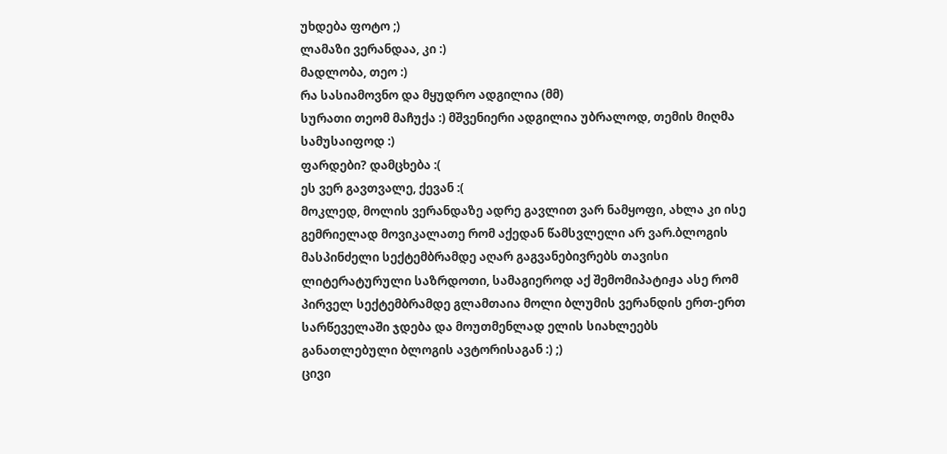უხდება ფოტო ;)
ლამაზი ვერანდაა, კი :)
მადლობა, თეო :)
რა სასიამოვნო და მყუდრო ადგილია (მმ)
სურათი თეომ მაჩუქა :) მშვენიერი ადგილია უბრალოდ, თემის მიღმა სამუსაიფოდ :)
ფარდები? დამცხება :(
ეს ვერ გავთვალე, ქევან :(
მოკლედ, მოლის ვერანდაზე ადრე გავლით ვარ ნამყოფი, ახლა კი ისე გემრიელად მოვიკალათე რომ აქედან წამსვლელი არ ვარ.ბლოგის მასპინძელი სექტემბრამდე აღარ გაგვანებივრებს თავისი ლიტერატურული საზრდოთი, სამაგიეროდ აქ შემომიპატიჟა ასე რომ პირველ სექტემბრამდე გლამთაია მოლი ბლუმის ვერანდის ერთ-ერთ სარწეველაში ჯდება და მოუთმენლად ელის სიახლეებს განათლებული ბლოგის ავტორისაგან :) ;)
ცივი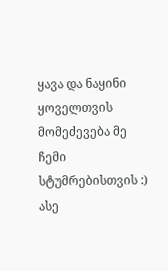ყავა და ნაყინი ყოველთვის მომეძევება მე ჩემი სტუმრებისთვის :) ასე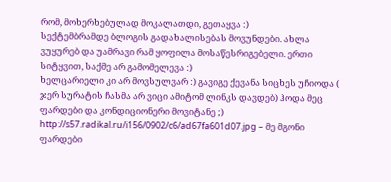რომ, მოხერხებულად მოკალათდი, გეთაყვა :)
სექტემბრამდე ბლოგის გადახალისებას მოვუნდები. ახლა ვუყურებ და უამრავი რამ ყოფილა მოსაწესრიგებელი. ერთი სიტყვით, საქმე არ გამომელევა :)
ხელცარიელი კი არ მოვსულვარ :) გავიგე ქევანა სიცხეს უჩიოდა ( ჯერ სურატის ჩასმა არ ვიცი ამიტომ ლინკს დავდებ) ჰოდა მეც ფარდები და კონდიციონერი მოვიტანე ;)
http://s57.radikal.ru/i156/0902/c6/ad67fa601d07.jpg – მე მგონი ფარდები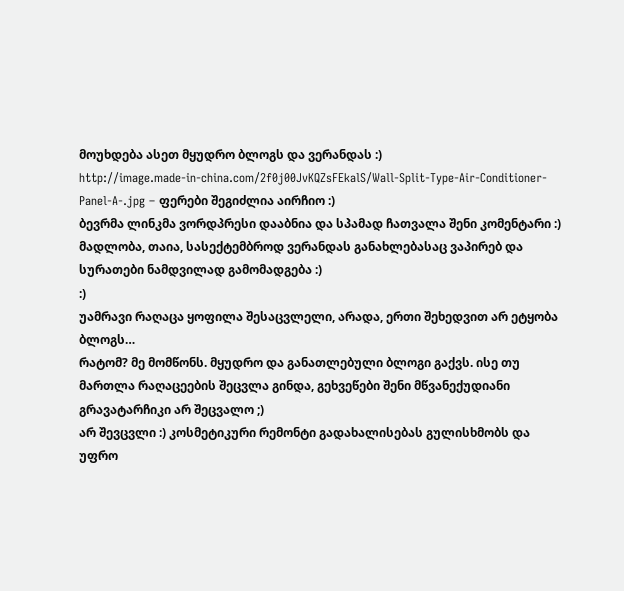მოუხდება ასეთ მყუდრო ბლოგს და ვერანდას :)
http://image.made-in-china.com/2f0j00JvKQZsFEkalS/Wall-Split-Type-Air-Conditioner-Panel-A-.jpg – ფერები შეგიძლია აირჩიო :)
ბევრმა ლინკმა ვორდპრესი დააბნია და სპამად ჩათვალა შენი კომენტარი :)
მადლობა, თაია, სასექტემბროდ ვერანდას განახლებასაც ვაპირებ და სურათები ნამდვილად გამომადგება :)
:)
უამრავი რაღაცა ყოფილა შესაცვლელი, არადა, ერთი შეხედვით არ ეტყობა ბლოგს…
რატომ? მე მომწონს. მყუდრო და განათლებული ბლოგი გაქვს. ისე თუ მართლა რაღაცეების შეცვლა გინდა, გეხვეწები შენი მწვანექუდიანი გრავატარჩიკი არ შეცვალო ;)
არ შევცვლი :) კოსმეტიკური რემონტი გადახალისებას გულისხმობს და უფრო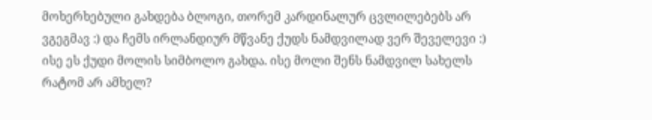მოხერხებული გახდება ბლოგი, თორემ კარდინალურ ცვლილებებს არ ვგეგმავ :) და ჩემს ირლანდიურ მწვანე ქუდს ნამდვილად ვერ შეველევი :)
ისე ეს ქუდი მოლის სიმბოლო გახდა. ისე მოლი შენს ნამდვილ სახელს რატომ არ ამხელ?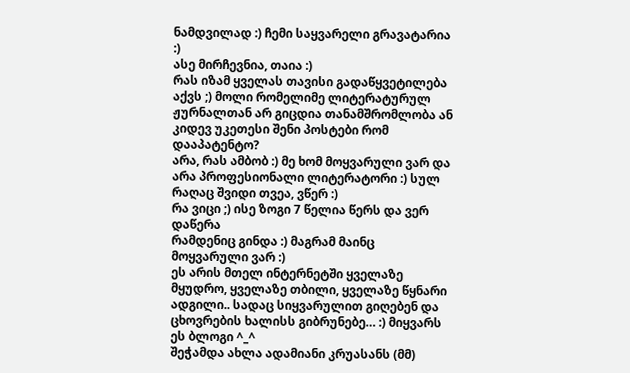ნამდვილად :) ჩემი საყვარელი გრავატარია :)
ასე მირჩევნია, თაია :)
რას იზამ ყველას თავისი გადაწყვეტილება აქვს ;) მოლი რომელიმე ლიტერატურულ ჟურნალთან არ გიცდია თანამშრომლობა ან კიდევ უკეთესი შენი პოსტები რომ დააპატენტო?
არა, რას ამბობ :) მე ხომ მოყვარული ვარ და არა პროფესიონალი ლიტერატორი :) სულ რაღაც შვიდი თვეა, ვწერ :)
რა ვიცი ;) ისე ზოგი 7 წელია წერს და ვერ დაწერა
რამდენიც გინდა :) მაგრამ მაინც მოყვარული ვარ :)
ეს არის მთელ ინტერნეტში ყველაზე მყუდრო, ყველაზე თბილი, ყველაზე წყნარი ადგილი.. სადაც სიყვარულით გიღებენ და ცხოვრების ხალისს გიბრუნებე… :) მიყვარს ეს ბლოგი ^_^
შეჭამდა ახლა ადამიანი კრუასანს (მმ)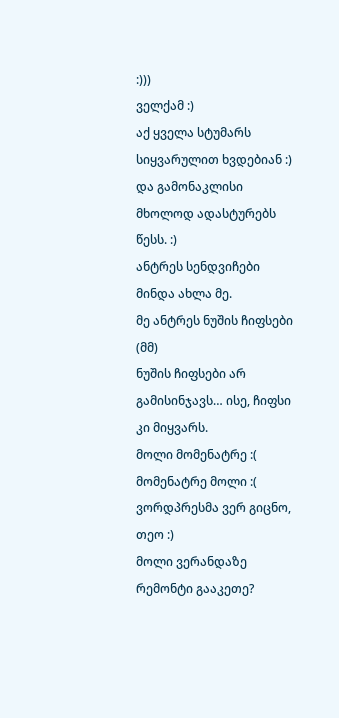:)))
ველქამ :)
აქ ყველა სტუმარს სიყვარულით ხვდებიან :) და გამონაკლისი მხოლოდ ადასტურებს წესს. :)
ანტრეს სენდვიჩები მინდა ახლა მე.
მე ანტრეს ნუშის ჩიფსები (მმ)
ნუშის ჩიფსები არ გამისინჯავს… ისე, ჩიფსი კი მიყვარს.
მოლი მომენატრე :(
მომენატრე მოლი :(
ვორდპრესმა ვერ გიცნო, თეო :)
მოლი ვერანდაზე რემონტი გააკეთე?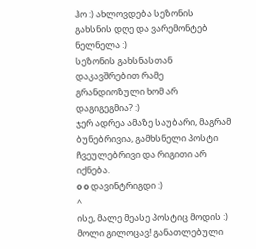ჰო :) ახლოვდება სეზონის გახსნის დღე და ვარემონტებ ნელნელა :)
სეზონის გახსნასთან დაკავშრებით რამე გრანდიოზული ხომ არ დაგიგეგმია? :)
ჯერ ადრეა ამაზე საუბარი, მაგრამ ბუნებრივია, გამხსნელი პოსტი ჩვეულებრივი და რიგითი არ იქნება.
o o დავინტრიგდი :)
^
ისე, მალე მეასე პოსტიც მოდის :)
მოლი გილოცავ! განათლებული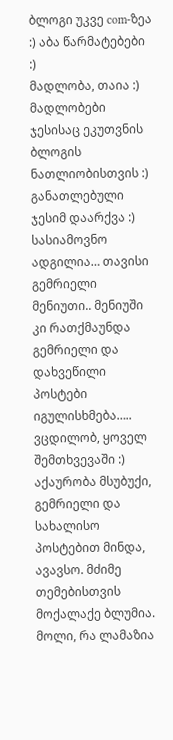ბლოგი უკვე com-ზეა :) აბა წარმატებები :)
მადლობა, თაია :)
მადლობები ჯესისაც ეკუთვნის ბლოგის ნათლიობისთვის :) განათლებული ჯესიმ დაარქვა :)
სასიამოვნო ადგილია… თავისი გემრიელი მენიუთი.. მენიუში კი რათქმაუნდა გემრიელი და დახვეწილი პოსტები იგულისხმება…..
ვცდილობ, ყოველ შემთხვევაში :) აქაურობა მსუბუქი, გემრიელი და სახალისო პოსტებით მინდა, ავავსო. მძიმე თემებისთვის მოქალაქე ბლუმია.
მოლი, რა ლამაზია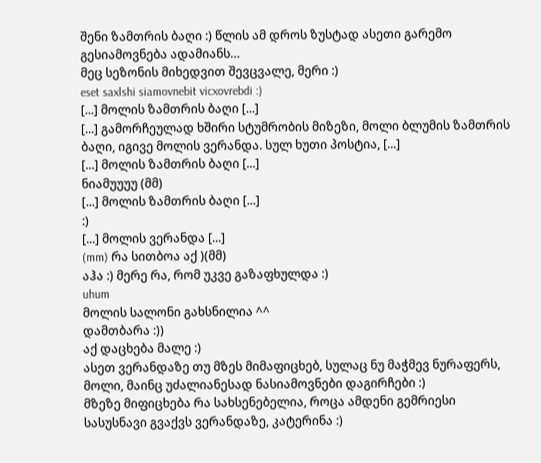შენი ზამთრის ბაღი :) წლის ამ დროს ზუსტად ასეთი გარემო გესიამოვნება ადამიანს…
მეც სეზონის მიხედვით შევცვალე, მერი :)
eset saxlshi siamovnebit vicxovrebdi :)
[...] მოლის ზამთრის ბაღი [...]
[...] გამორჩეულად ხშირი სტუმრობის მიზეზი, მოლი ბლუმის ზამთრის ბაღი, იგივე მოლის ვერანდა. სულ ხუთი პოსტია, [...]
[...] მოლის ზამთრის ბაღი [...]
ნიამუუუუ (მმ)
[...] მოლის ზამთრის ბაღი [...]
:)
[...] მოლის ვერანდა [...]
(mm) რა სითბოა აქ )(მმ)
აჰა :) მერე რა, რომ უკვე გაზაფხულდა :)
uhum
მოლის სალონი გახსნილია ^^
დამთბარა :))
აქ დაცხება მალე :)
ასეთ ვერანდაზე თუ მზეს მიმაფიცხებ, სულაც ნუ მაჭმევ ნურაფერს, მოლი, მაინც უძალიანესად ნასიამოვნები დაგირჩები :)
მზეზე მიფიცხება რა სახსენებელია, როცა ამდენი გემრიესი სასუსნავი გვაქვს ვერანდაზე, კატერინა :)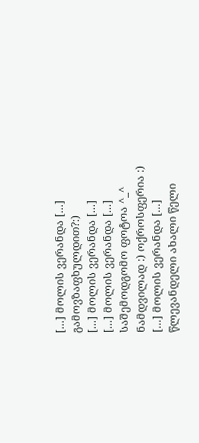[...] მოლის ვერანდა [...]
გამოვზაფხულდით?:)
[...] მოლის ვერანდა [...]
[...] მოლის ვერანდა [...]
საშემოდგომო ფოტოა ^_^
ნამდვილად :) ოქროსფერია :)
[...] მოლის ვერანდა [...]
წლევანდელი ახალი წელი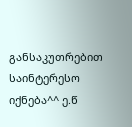განსაკუთრებით საინტერესო იქნება^^ ე.წ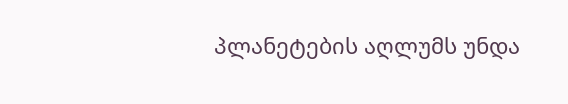პლანეტების აღლუმს უნდა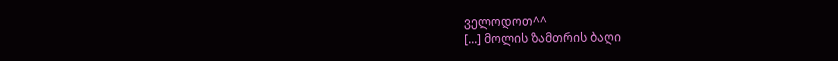ველოდოთ^^
[...] მოლის ზამთრის ბაღი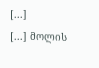[...]
[...] მოლის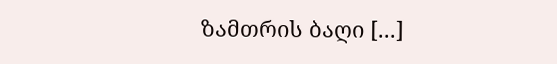ზამთრის ბაღი [...]